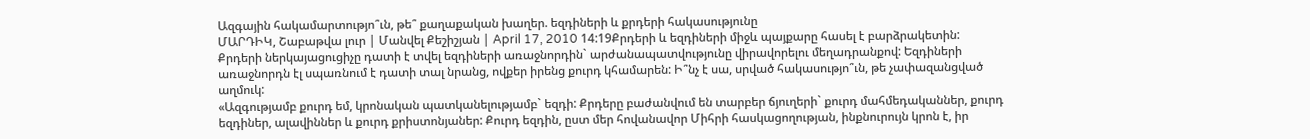Ազգային հակամարտությո՞ւն, թե՞ քաղաքական խաղեր. եզդիների և քրդերի հակասությունը
ՄԱՐԴԻԿ, Շաբաթվա լուր | Մանվել Քեշիշյան | April 17, 2010 14:19Քրդերի և եզդիների միջև պայքարը հասել է բարձրակետին: Քրդերի ներկայացուցիչը դատի է տվել եզդիների առաջնորդին` արժանապատվությունը վիրավորելու մեղադրանքով: Եզդիների առաջնորդն էլ սպառնում է դատի տալ նրանց, ովքեր իրենց քուրդ կհամարեն: Ի՞նչ է սա, սրված հակասությո՞ւն, թե չափազանցված աղմուկ:
«Ազգությամբ քուրդ եմ, կրոնական պատկանելությամբ` եզդի: Քրդերը բաժանվում են տարբեր ճյուղերի` քուրդ մահմեդականներ, քուրդ եզդիներ, ալավիններ և քուրդ քրիստոնյաներ: Քուրդ եզդին, ըստ մեր հովանավոր Միհրի հասկացողության, ինքնուրույն կրոն է, իր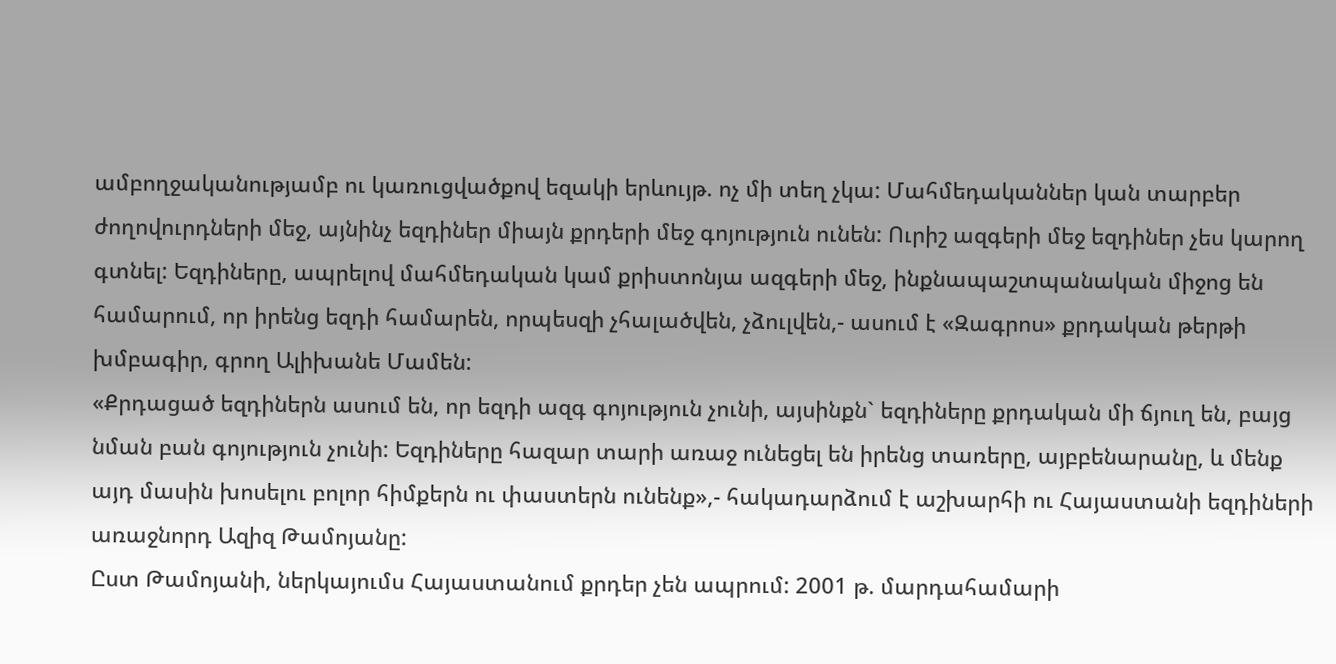ամբողջականությամբ ու կառուցվածքով եզակի երևույթ. ոչ մի տեղ չկա: Մահմեդականներ կան տարբեր ժողովուրդների մեջ, այնինչ եզդիներ միայն քրդերի մեջ գոյություն ունեն: Ուրիշ ազգերի մեջ եզդիներ չես կարող գտնել: Եզդիները, ապրելով մահմեդական կամ քրիստոնյա ազգերի մեջ, ինքնապաշտպանական միջոց են համարում, որ իրենց եզդի համարեն, որպեսզի չհալածվեն, չձուլվեն,- ասում է «Զագրոս» քրդական թերթի խմբագիր, գրող Ալիխանե Մամեն:
«Քրդացած եզդիներն ասում են, որ եզդի ազգ գոյություն չունի, այսինքն` եզդիները քրդական մի ճյուղ են, բայց նման բան գոյություն չունի: Եզդիները հազար տարի առաջ ունեցել են իրենց տառերը, այբբենարանը, և մենք այդ մասին խոսելու բոլոր հիմքերն ու փաստերն ունենք»,- հակադարձում է աշխարհի ու Հայաստանի եզդիների առաջնորդ Ազիզ Թամոյանը:
Ըստ Թամոյանի, ներկայումս Հայաստանում քրդեր չեն ապրում: 2001 թ. մարդահամարի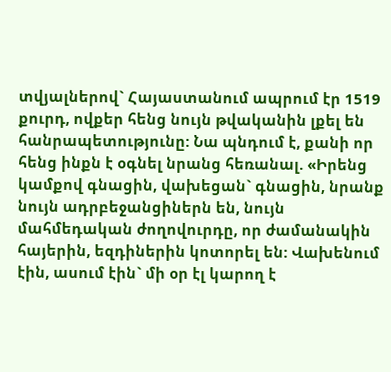տվյալներով` Հայաստանում ապրում էր 1519 քուրդ, ովքեր հենց նույն թվականին լքել են հանրապետությունը: Նա պնդում է, քանի որ հենց ինքն է օգնել նրանց հեռանալ. «Իրենց կամքով գնացին, վախեցան` գնացին, նրանք նույն ադրբեջանցիներն են, նույն մահմեդական ժողովուրդը, որ ժամանակին հայերին, եզդիներին կոտորել են: Վախենում էին, ասում էին` մի օր էլ կարող է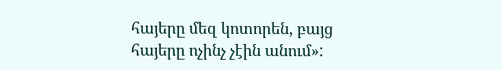հայերը մեզ կոտորեն, բայց հայերը ոչինչ չէին անում»: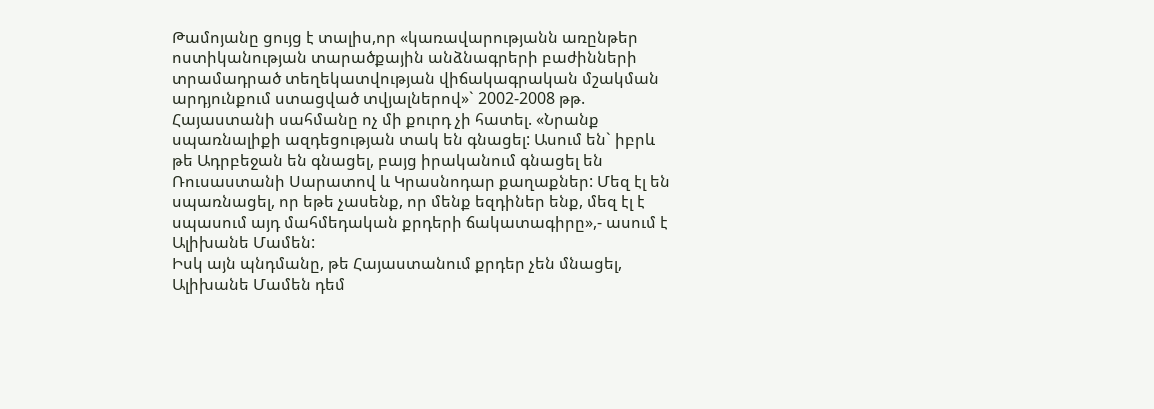Թամոյանը ցույց է տալիս,որ «կառավարությանն առընթեր ոստիկանության տարածքային անձնագրերի բաժինների տրամադրած տեղեկատվության վիճակագրական մշակման արդյունքում ստացված տվյալներով»` 2002-2008 թթ. Հայաստանի սահմանը ոչ մի քուրդ չի հատել. «Նրանք սպառնալիքի ազդեցության տակ են գնացել: Ասում են` իբրև թե Ադրբեջան են գնացել, բայց իրականում գնացել են Ռուսաստանի Սարատով և Կրասնոդար քաղաքներ: Մեզ էլ են սպառնացել, որ եթե չասենք, որ մենք եզդիներ ենք, մեզ էլ է սպասում այդ մահմեդական քրդերի ճակատագիրը»,- ասում է Ալիխանե Մամեն:
Իսկ այն պնդմանը, թե Հայաստանում քրդեր չեն մնացել, Ալիխանե Մամեն դեմ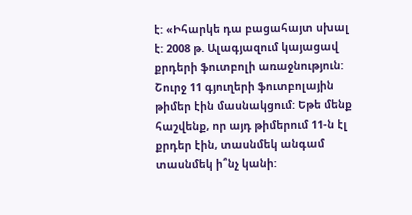է: «Իհարկե դա բացահայտ սխալ է: 2008 թ. Ալագյազում կայացավ քրդերի ֆուտբոլի առաջնություն: Շուրջ 11 գյուղերի ֆուտբոլային թիմեր էին մասնակցում: Եթե մենք հաշվենք, որ այդ թիմերում 11-ն էլ քրդեր էին, տասնմեկ անգամ տասնմեկ ի՞նչ կանի: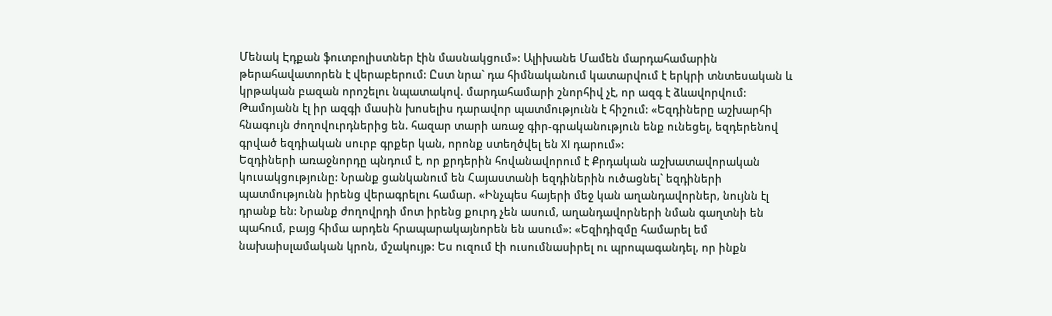Մենակ Էդքան ֆուտբոլիստներ էին մասնակցում»: Ալիխանե Մամեն մարդահամարին թերահավատորեն է վերաբերում: Ըստ նրա` դա հիմնականում կատարվում է երկրի տնտեսական և կրթական բազան որոշելու նպատակով. մարդահամարի շնորհիվ չէ, որ ազգ է ձևավորվում: Թամոյանն էլ իր ազգի մասին խոսելիս դարավոր պատմությունն է հիշում: «Եզդիները աշխարհի հնագույն ժողովուրդներից են. հազար տարի առաջ գիր-գրականություն ենք ունեցել, եզդերենով գրված եզդիական սուրբ գրքեր կան, որոնք ստեղծվել են XI դարում»:
Եզդիների առաջնորդը պնդում է, որ քրդերին հովանավորում է Քրդական աշխատավորական կուսակցությունը: Նրանք ցանկանում են Հայաստանի եզդիներին ուծացնել` եզդիների պատմությունն իրենց վերագրելու համար. «Ինչպես հայերի մեջ կան աղանդավորներ, նույնն էլ դրանք են: Նրանք ժողովրդի մոտ իրենց քուրդ չեն ասում, աղանդավորների նման գաղտնի են պահում, բայց հիմա արդեն հրապարակայնորեն են ասում»: «Եզիդիզմը համարել եմ նախաիսլամական կրոն, մշակույթ: Ես ուզում էի ուսումնասիրել ու պրոպագանդել, որ ինքն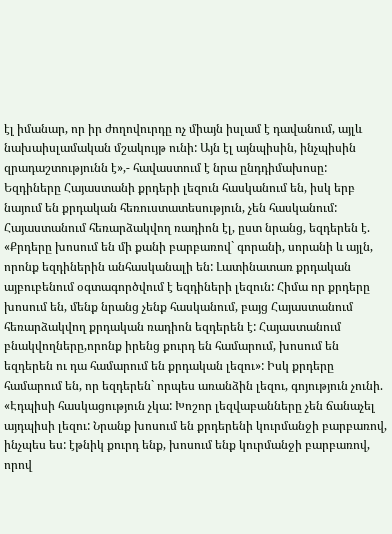էլ իմանար, որ իր ժողովուրդը ոչ միայն իսլամ է դավանում, այլև նախաիսլամական մշակույթ ունի: Այն էլ այնպիսին, ինչպիսին զրադաշտությունն է»,- հավաստում է նրա ընդդիմախոսը:
Եզդիները Հայաստանի քրդերի լեզուն հասկանում են, իսկ երբ նայում են քրդական հեռուստատեսություն, չեն հասկանում: Հայաստանում հեռարձակվող ռադիոն էլ, ըստ նրանց, եզդերեն է. «Քրդերը խոսում են մի քանի բարբառով` գորանի, սորանի և այլն, որոնք եզդիներին անհասկանալի են: Լատինատառ քրդական այբուբենում օգտագործվում է եզդիների լեզուն: Հիմա որ քրդերը խոսում են, մենք նրանց չենք հասկանում, բայց Հայաստանում հեռարձակվող քրդական ռադիոն եզդերեն է: Հայաստանում բնակվողները,որոնք իրենց քուրդ են համարում, խոսում են եզդերեն ու դա համարում են քրդական լեզու»: Իսկ քրդերը համարում են, որ եզդերեն` որպես առանձին լեզու, գոյություն չունի. «Էդպիսի հասկացություն չկա: Խոշոր լեզվաբանները չեն ճանաչել այդպիսի լեզու: Նրանք խոսում են քրդերենի կուրմանջի բարբառով, ինչպես ես: էթնիկ քուրդ ենք, խոսում ենք կուրմանջի բարբառով, որով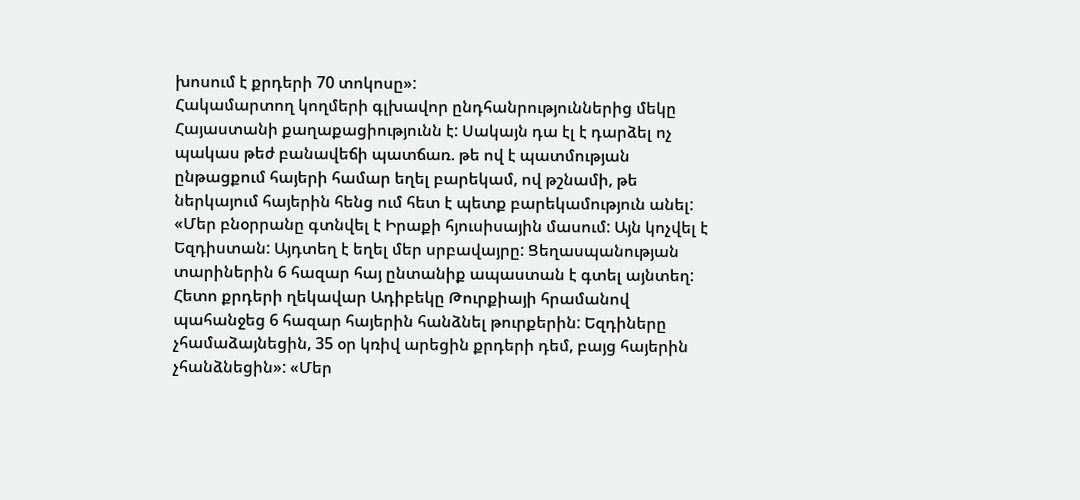խոսում է քրդերի 70 տոկոսը»:
Հակամարտող կողմերի գլխավոր ընդհանրություններից մեկը Հայաստանի քաղաքացիությունն է: Սակայն դա էլ է դարձել ոչ պակաս թեժ բանավեճի պատճառ. թե ով է պատմության ընթացքում հայերի համար եղել բարեկամ, ով թշնամի, թե ներկայում հայերին հենց ում հետ է պետք բարեկամություն անել: «Մեր բնօրրանը գտնվել է Իրաքի հյուսիսային մասում: Այն կոչվել է Եզդիստան: Այդտեղ է եղել մեր սրբավայրը: Ցեղասպանության տարիներին 6 հազար հայ ընտանիք ապաստան է գտել այնտեղ: Հետո քրդերի ղեկավար Ադիբեկը Թուրքիայի հրամանով պահանջեց 6 հազար հայերին հանձնել թուրքերին: Եզդիները չհամաձայնեցին, 35 օր կռիվ արեցին քրդերի դեմ, բայց հայերին չհանձնեցին»: «Մեր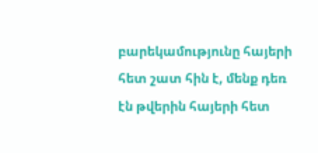բարեկամությունը հայերի հետ շատ հին է, մենք դեռ էն թվերին հայերի հետ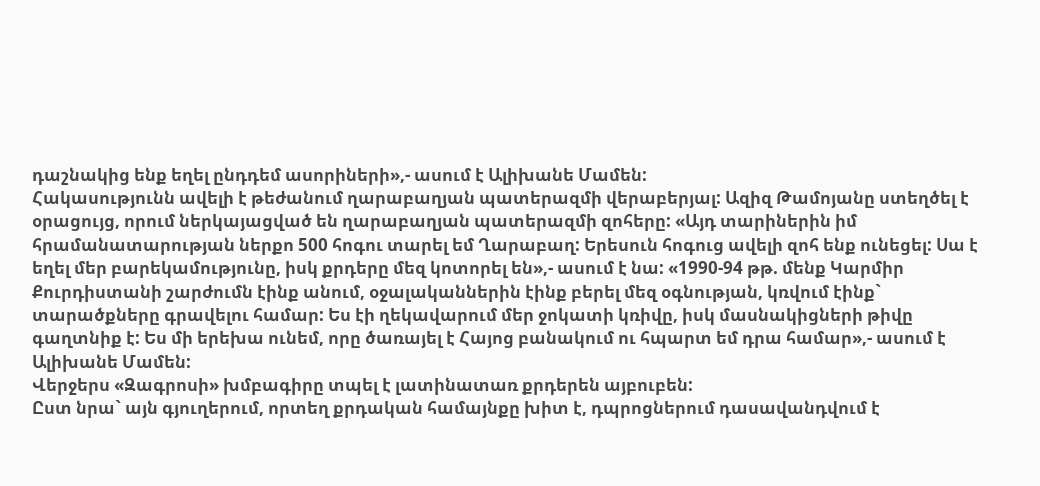դաշնակից ենք եղել ընդդեմ ասորիների»,- ասում է Ալիխանե Մամեն:
Հակասությունն ավելի է թեժանում ղարաբաղյան պատերազմի վերաբերյալ: Ազիզ Թամոյանը ստեղծել է օրացույց, որում ներկայացված են ղարաբաղյան պատերազմի զոհերը: «Այդ տարիներին իմ հրամանատարության ներքո 500 հոգու տարել եմ Ղարաբաղ: Երեսուն հոգուց ավելի զոհ ենք ունեցել: Սա է եղել մեր բարեկամությունը, իսկ քրդերը մեզ կոտորել են»,- ասում է նա: «1990-94 թթ. մենք Կարմիր Քուրդիստանի շարժումն էինք անում, օջալականներին էինք բերել մեզ օգնության, կռվում էինք` տարածքները գրավելու համար: Ես էի ղեկավարում մեր ջոկատի կռիվը, իսկ մասնակիցների թիվը գաղտնիք է: Ես մի երեխա ունեմ, որը ծառայել է Հայոց բանակում ու հպարտ եմ դրա համար»,- ասում է Ալիխանե Մամեն:
Վերջերս «Զագրոսի» խմբագիրը տպել է լատինատառ քրդերեն այբուբեն:
Ըստ նրա` այն գյուղերում, որտեղ քրդական համայնքը խիտ է, դպրոցներում դասավանդվում է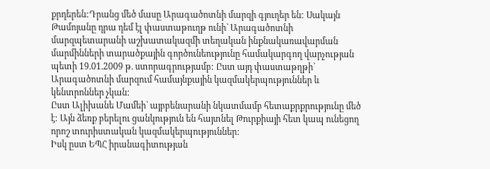քրդերեն:Դրանց մեծ մասը Արագածոտնի մարզի գյուղեր են: Սակայն Թամոյանը դրա դեմ էլ փաստաթուղթ ունի` Արագածոտնի մարզպետարանի աշխատակազմի տեղական ինքնակառավարման մարմինների տարածքային գործունեությունը համակարգող վարչության պետի 19.01.2009 թ. ստորագրությամբ: Ըստ այդ փաստաթղթի` Արագածոտնի մարզում համայնքային կազմակերպություններ և կենտրոններ չկան:
Ըստ Ալիխանե Մամեի` այբբենարանի նկատմամբ հետաքրքրությունը մեծ է: Այն ձեռք բերելու ցանկություն են հայտնել Թուրքիայի հետ կապ ունեցող որոշ տուրիստական կազմակերպություններ:
Իսկ ըստ ԵՊՀ իրանագիտության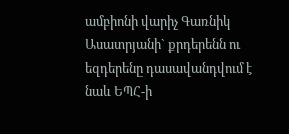ամբիոնի վարիչ Գառնիկ Ասատրյանի` քրդերենն ու եզդերենը դասավանդվում է նաև ԵՊՀ-ի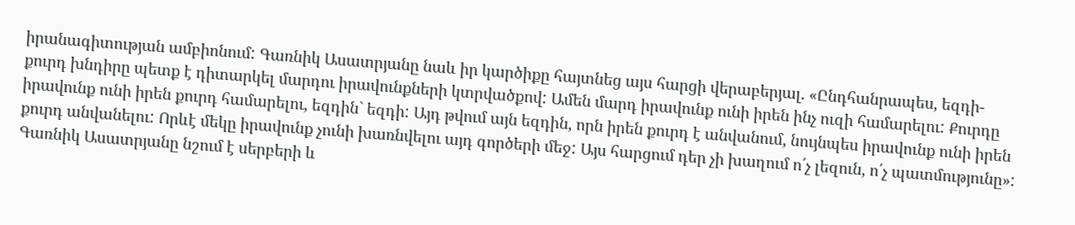իրանագիտության ամբիոնում: Գառնիկ Ասատրյանը նաև իր կարծիքը հայտնեց այս հարցի վերաբերյալ. «Ընդհանրապես, եզդի-քուրդ խնդիրը պետք է դիտարկել մարդու իրավունքների կտրվածքով: Ամեն մարդ իրավունք ունի իրեն ինչ ուզի համարելու: Քուրդը իրավունք ունի իրեն քուրդ համարելու, եզդին` եզդի: Այդ թվում այն եզդին, որն իրեն քուրդ է անվանում, նույնպես իրավունք ունի իրեն քուրդ անվանելու: Որևէ մեկը իրավունք չունի խառնվելու այդ գործերի մեջ: Այս հարցում դեր չի խաղում ո՛չ լեզուն, ո՛չ պատմությունը»: Գառնիկ Ասատրյանը նշում է սերբերի և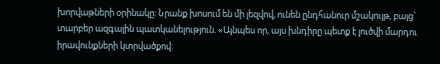խորվաթների օրինակը: Նրանք խոսում են մի լեզվով, ունեն ընդհանուր մշակույթ, բայց` տարբեր ազգային պատկանելություն. «Այնպես որ, այս խնդիրը պետք է լուծվի մարդու իրավունքների կտրվածքով: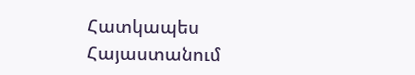Հատկապես Հայաստանում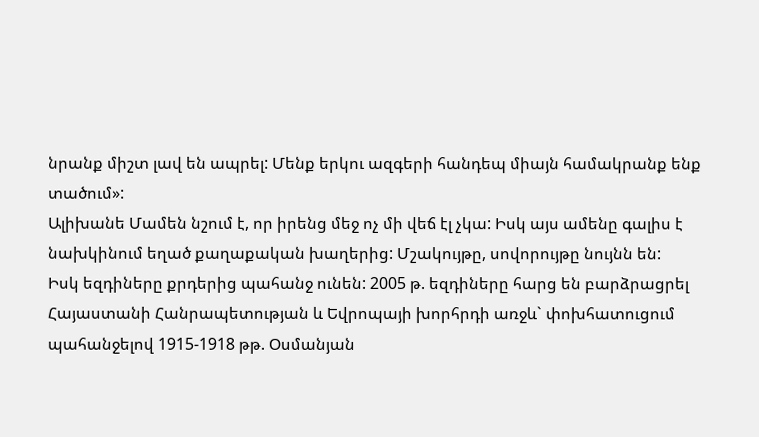նրանք միշտ լավ են ապրել: Մենք երկու ազգերի հանդեպ միայն համակրանք ենք տածում»:
Ալիխանե Մամեն նշում է, որ իրենց մեջ ոչ մի վեճ էլ չկա: Իսկ այս ամենը գալիս է նախկինում եղած քաղաքական խաղերից: Մշակույթը, սովորույթը նույնն են:
Իսկ եզդիները քրդերից պահանջ ունեն: 2005 թ. եզդիները հարց են բարձրացրել Հայաստանի Հանրապետության և Եվրոպայի խորհրդի առջև` փոխհատուցում պահանջելով 1915-1918 թթ. Օսմանյան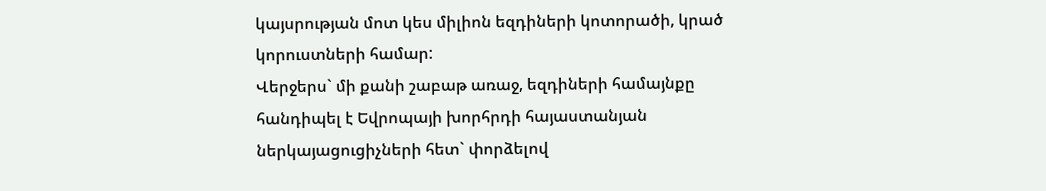կայսրության մոտ կես միլիոն եզդիների կոտորածի, կրած կորուստների համար:
Վերջերս` մի քանի շաբաթ առաջ, եզդիների համայնքը հանդիպել է Եվրոպայի խորհրդի հայաստանյան ներկայացուցիչների հետ` փորձելով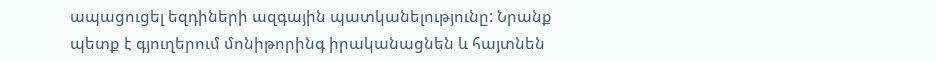ապացուցել եզդիների ազգային պատկանելությունը: Նրանք պետք է գյուղերում մոնիթորինգ իրականացնեն և հայտնեն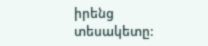իրենց տեսակետը: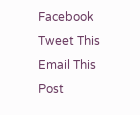Facebook
Tweet This
Email This Post